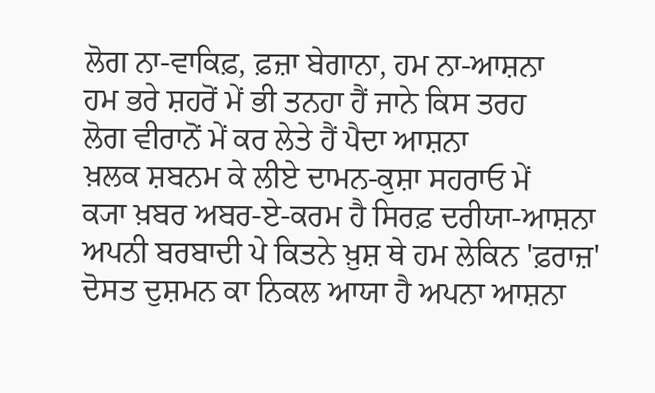ਲੋਗ ਨਾ-ਵਾਕਿਫ਼, ਫ਼ਜ਼ਾ ਬੇਗਾਨਾ, ਹਮ ਨਾ-ਆਸ਼ਨਾ
ਹਮ ਭਰੇ ਸ਼ਹਰੋਂ ਮੇਂ ਭੀ ਤਨਹਾ ਹੈਂ ਜਾਨੇ ਕਿਸ ਤਰਹ
ਲੋਗ ਵੀਰਾਨੋਂ ਮੇਂ ਕਰ ਲੇਤੇ ਹੈਂ ਪੈਦਾ ਆਸ਼ਨਾ
ਖ਼ਲਕ ਸ਼ਬਨਮ ਕੇ ਲੀਏ ਦਾਮਨ-ਕੁਸ਼ਾ ਸਹਰਾਓ ਮੇਂ
ਕ੍ਯਾ ਖ਼ਬਰ ਅਬਰ-ਏ-ਕਰਮ ਹੈ ਸਿਰਫ਼ ਦਰੀਯਾ-ਆਸ਼ਨਾ
ਅਪਨੀ ਬਰਬਾਦੀ ਪੇ ਕਿਤਨੇ ਖ਼ੁਸ਼ ਥੇ ਹਮ ਲੇਕਿਨ 'ਫ਼ਰਾਜ਼'
ਦੋਸਤ ਦੁਸ਼ਮਨ ਕਾ ਨਿਕਲ ਆਯਾ ਹੈ ਅਪਨਾ ਆਸ਼ਨਾ